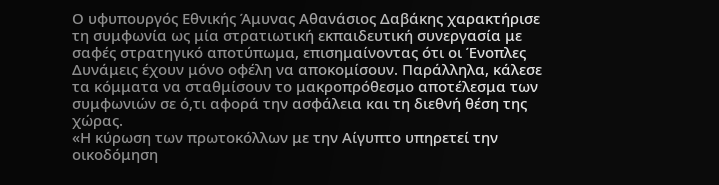Ο υφυπουργός Εθνικής Άμυνας Αθανάσιος Δαβάκης χαρακτήρισε τη συμφωνία ως μία στρατιωτική εκπαιδευτική συνεργασία με σαφές στρατηγικό αποτύπωμα, επισημαίνοντας ότι οι Ένοπλες Δυνάμεις έχουν μόνο οφέλη να αποκομίσουν. Παράλληλα, κάλεσε τα κόμματα να σταθμίσουν το μακροπρόθεσμο αποτέλεσμα των συμφωνιών σε ό,τι αφορά την ασφάλεια και τη διεθνή θέση της χώρας.
«Η κύρωση των πρωτοκόλλων με την Αίγυπτο υπηρετεί την οικοδόμηση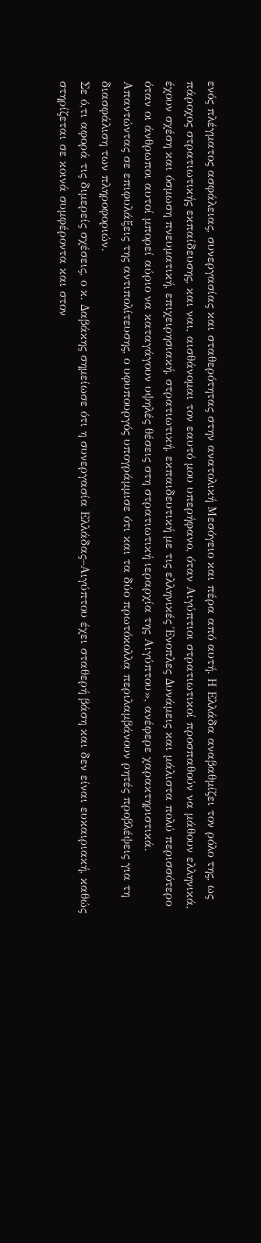ενός πλέγματος ασφάλειας, συνεργασίας και σταθερότητας στην ανατολική Μεσόγειο και πέρα από αυτή. Η Ελλάδα αναβαθμίζει τον ρόλο της, ως πάροχος στρατιωτικής εκπαίδευσης, και ναι, αισθάνομαι τον εαυτό μου υπερήφανο, όταν Αιγύπτιοι στρατιωτικοί προσπαθούν να μάθουν ελληνικά, έχουν σχέση και όσμωση πνευματική, επιχειρησιακή, στρατιωτική, εκπαιδευτική με τις ελληνικές Ένοπλες Δυνάμεις και μάλιστα πολύ περισσότερο όταν οι άνθρωποι αυτοί μπορεί αύριο να καταγάγουν υψηλές θέσεις στη στρατιωτική ιεραρχία της Αιγύπτου», ανέφερε χαρακτηριστικά.
Απαντώντας σε επιφυλάξεις της αντιπολίτευσης, ο υφυπουργός υπογράμμισε ότι και τα δύο πρωτόκολλα περιλαμβάνουν ρητές προβλέψεις για τη διασφάλιση των πληροφοριών.
Σε ό,τι αφορά τις διμερείς σχέσεις, ο κ. Δαβάκης σημείωσε ότι η συνεργασία Ελλάδας–Αιγύπτου έχει σταθερή βάση και δεν είναι ευκαιριακή, καθώς στηρίζεται σε κοινά συμφέροντα και στον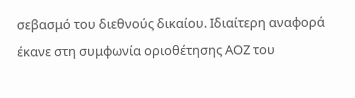σεβασμό του διεθνούς δικαίου. Ιδιαίτερη αναφορά έκανε στη συμφωνία οριοθέτησης ΑΟΖ του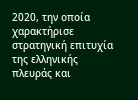2020, την οποία χαρακτήρισε στρατηγική επιτυχία της ελληνικής πλευράς και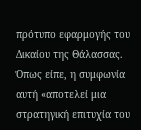πρότυπο εφαρμογής του Δικαίου της Θάλασσας. Όπως είπε, η συμφωνία αυτή «αποτελεί μια στρατηγική επιτυχία του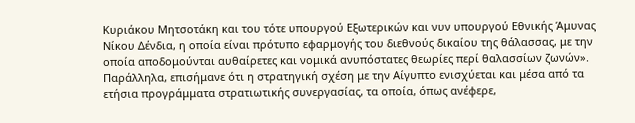Κυριάκου Μητσοτάκη και του τότε υπουργού Εξωτερικών και νυν υπουργού Εθνικής Άμυνας Νίκου Δένδια, η οποία είναι πρότυπο εφαρμογής του διεθνούς δικαίου της θάλασσας, με την οποία αποδομούνται αυθαίρετες και νομικά ανυπόστατες θεωρίες περί θαλασσίων ζωνών».
Παράλληλα, επισήμανε ότι η στρατηγική σχέση με την Αίγυπτο ενισχύεται και μέσα από τα ετήσια προγράμματα στρατιωτικής συνεργασίας, τα οποία, όπως ανέφερε,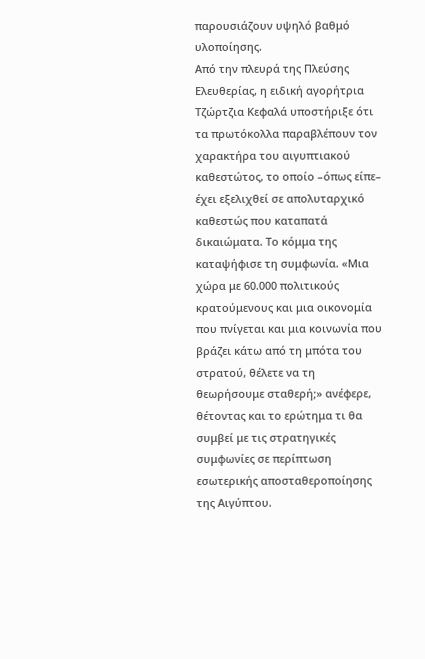παρουσιάζουν υψηλό βαθμό υλοποίησης.
Από την πλευρά της Πλεύσης Ελευθερίας, η ειδική αγορήτρια Τζώρτζια Κεφαλά υποστήριξε ότι τα πρωτόκολλα παραβλέπουν τον χαρακτήρα του αιγυπτιακού καθεστώτος, το οποίο –όπως είπε– έχει εξελιχθεί σε απολυταρχικό καθεστώς που καταπατά δικαιώματα. Το κόμμα της καταψήφισε τη συμφωνία. «Μια χώρα με 60.000 πολιτικούς κρατούμενους και μια οικονομία που πνίγεται και μια κοινωνία που βράζει κάτω από τη μπότα του στρατού, θέλετε να τη θεωρήσουμε σταθερή;» ανέφερε, θέτοντας και το ερώτημα τι θα συμβεί με τις στρατηγικές συμφωνίες σε περίπτωση εσωτερικής αποσταθεροποίησης της Αιγύπτου.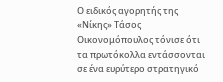Ο ειδικός αγορητής της «Νίκης» Τάσος Οικονομόπουλος τόνισε ότι τα πρωτόκολλα εντάσσονται σε ένα ευρύτερο στρατηγικό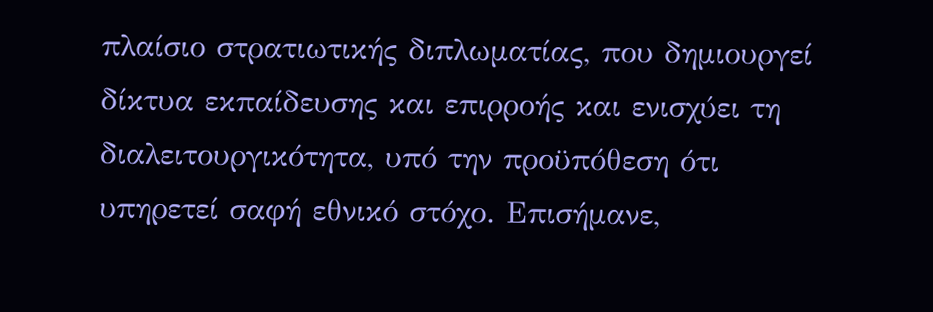πλαίσιο στρατιωτικής διπλωματίας, που δημιουργεί δίκτυα εκπαίδευσης και επιρροής και ενισχύει τη διαλειτουργικότητα, υπό την προϋπόθεση ότι υπηρετεί σαφή εθνικό στόχο. Επισήμανε,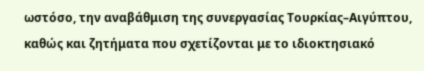ωστόσο, την αναβάθμιση της συνεργασίας Τουρκίας–Αιγύπτου, καθώς και ζητήματα που σχετίζονται με το ιδιοκτησιακό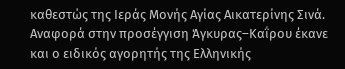καθεστώς της Ιεράς Μονής Αγίας Αικατερίνης Σινά.
Αναφορά στην προσέγγιση Άγκυρας–Καΐρου έκανε και ο ειδικός αγορητής της Ελληνικής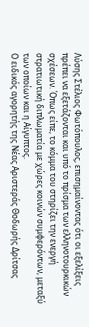Λύσης Στέλιος Φωτόπουλος, επισημαίνοντας ότι οι εξελίξεις πρέπει να εξετάζονται και υπό το πρίσμα των ελληνοτουρκικών σχέσεων. Όπως είπε, το κόμμα του στηρίζει την ενεργή στρατιωτική διπλωματία με χώρες κοινών συμφερόντων, μεταξύ των οποίων και η Αίγυπτος.
Ο ειδικός αγορητής της Νέας Αριστεράς Θοδωρής Δρίτσας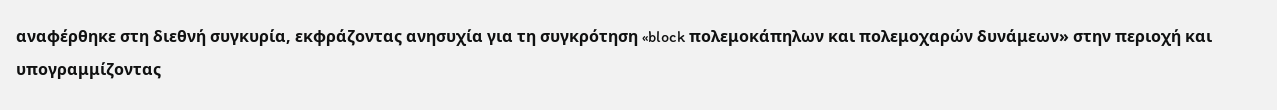αναφέρθηκε στη διεθνή συγκυρία, εκφράζοντας ανησυχία για τη συγκρότηση «block πολεμοκάπηλων και πολεμοχαρών δυνάμεων» στην περιοχή και υπογραμμίζοντας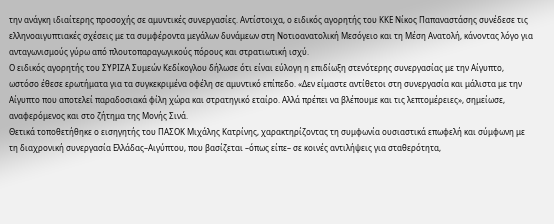την ανάγκη ιδιαίτερης προσοχής σε αμυντικές συνεργασίες. Αντίστοιχα, ο ειδικός αγορητής του ΚΚΕ Νίκος Παπαναστάσης συνέδεσε τις ελληνοαιγυπτιακές σχέσεις με τα συμφέροντα μεγάλων δυνάμεων στη Νοτιοανατολική Μεσόγειο και τη Μέση Ανατολή, κάνοντας λόγο για ανταγωνισμούς γύρω από πλουτοπαραγωγικούς πόρους και στρατιωτική ισχύ.
Ο ειδικός αγορητής του ΣΥΡΙΖΑ Συμεών Κεδίκογλου δήλωσε ότι είναι εύλογη η επιδίωξη στενότερης συνεργασίας με την Αίγυπτο, ωστόσο έθεσε ερωτήματα για τα συγκεκριμένα οφέλη σε αμυντικό επίπεδο. «Δεν είμαστε αντίθετοι στη συνεργασία και μάλιστα με την Αίγυπτο που αποτελεί παραδοσιακά φίλη χώρα και στρατηγικό εταίρο. Αλλά πρέπει να βλέπουμε και τις λεπτομέρειες», σημείωσε, αναφερόμενος και στο ζήτημα της Μονής Σινά.
Θετικά τοποθετήθηκε ο εισηγητής του ΠΑΣΟΚ Μιχάλης Κατρίνης, χαρακτηρίζοντας τη συμφωνία ουσιαστικά επωφελή και σύμφωνη με τη διαχρονική συνεργασία Ελλάδας–Αιγύπτου, που βασίζεται –όπως είπε– σε κοινές αντιλήψεις για σταθερότητα,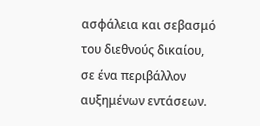ασφάλεια και σεβασμό του διεθνούς δικαίου, σε ένα περιβάλλον αυξημένων εντάσεων.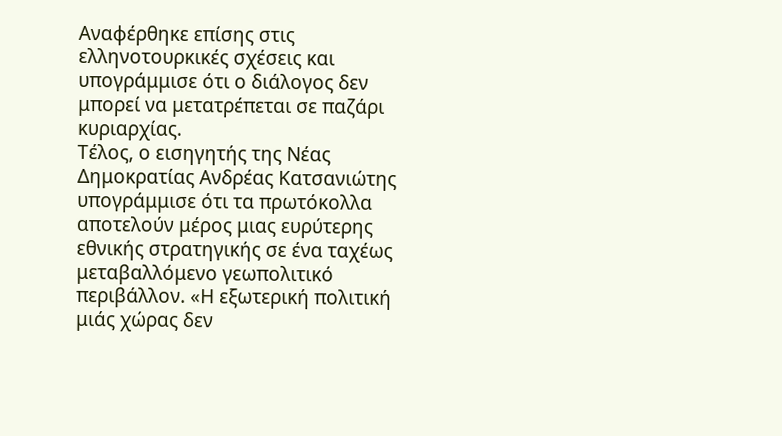Αναφέρθηκε επίσης στις ελληνοτουρκικές σχέσεις και υπογράμμισε ότι ο διάλογος δεν μπορεί να μετατρέπεται σε παζάρι κυριαρχίας.
Τέλος, ο εισηγητής της Νέας Δημοκρατίας Ανδρέας Κατσανιώτης υπογράμμισε ότι τα πρωτόκολλα αποτελούν μέρος μιας ευρύτερης εθνικής στρατηγικής σε ένα ταχέως μεταβαλλόμενο γεωπολιτικό περιβάλλον. «Η εξωτερική πολιτική μιάς χώρας δεν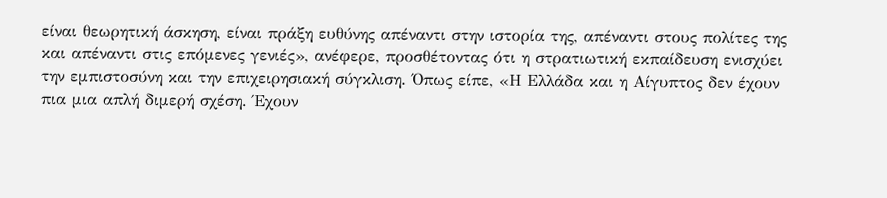είναι θεωρητική άσκηση, είναι πράξη ευθύνης απέναντι στην ιστορία της, απέναντι στους πολίτες της και απέναντι στις επόμενες γενιές», ανέφερε, προσθέτοντας ότι η στρατιωτική εκπαίδευση ενισχύει την εμπιστοσύνη και την επιχειρησιακή σύγκλιση. Όπως είπε, «Η Ελλάδα και η Αίγυπτος δεν έχουν πια μια απλή διμερή σχέση. Έχουν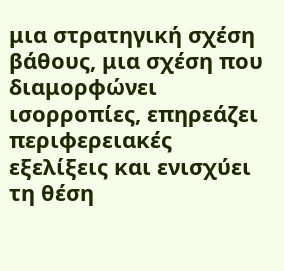μια στρατηγική σχέση βάθους, μια σχέση που διαμορφώνει ισορροπίες, επηρεάζει περιφερειακές εξελίξεις και ενισχύει τη θέση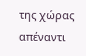της χώρας απέναντι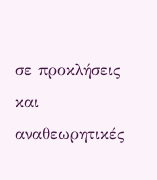σε προκλήσεις και αναθεωρητικές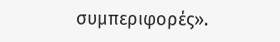συμπεριφορές».